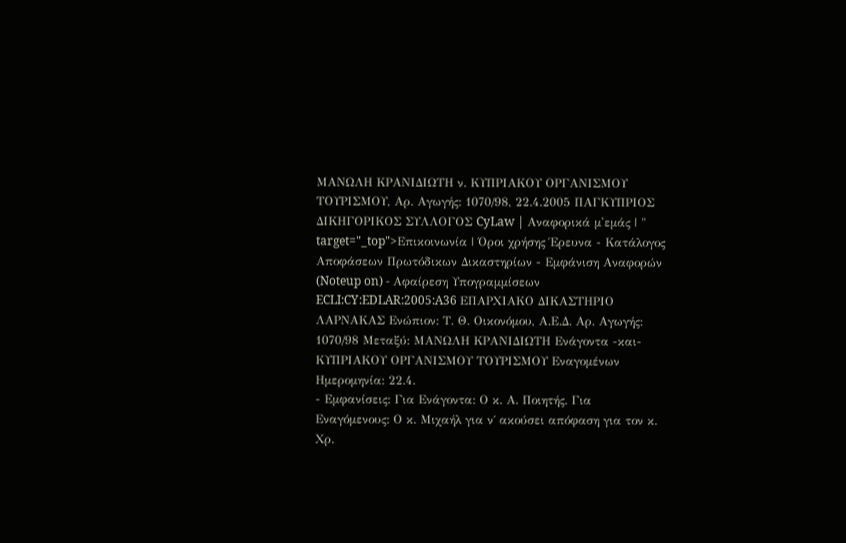ΜΑΝΩΛΗ ΚΡΑΝΙΔΙΩΤΗ ν. ΚΥΠΡΙΑΚΟΥ ΟΡΓΑΝΙΣΜΟΥ ΤΟΥΡΙΣΜΟΥ, Αρ. Αγωγής: 1070/98, 22.4.2005 ΠΑΓΚΥΠΡΙΟΣ ΔΙΚΗΓΟΡΙΚΟΣ ΣΥΛΛΟΓΟΣ CyLaw | Αναφορικά μ'εμάς | " target="_top">Επικοινωνία | Όροι χρήσης Έρευνα - Κατάλογος Αποφάσεων Πρωτόδικων Δικαστηρίων - Εμφάνιση Αναφορών (Noteup on) - Αφαίρεση Υπογραμμίσεων ECLI:CY:EDLAR:2005:A36 ΕΠΑΡΧΙΑΚΟ ΔΙΚΑΣΤΗΡΙΟ ΛΑΡΝΑΚΑΣ Eνώπιον: Τ. Θ. Οικονόμου, Α.Ε.Δ. Αρ. Αγωγής: 1070/98 Μεταξύ: ΜΑΝΩΛΗ ΚΡΑΝΙΔΙΩΤΗ Ενάγοντα -και- ΚΥΠΡΙΑΚΟΥ ΟΡΓΑΝΙΣΜΟΥ ΤΟΥΡΙΣΜΟΥ Εναγομένων Ημερομηνία: 22.4.
- Εμφανίσεις: Για Ενάγοντα: Ο κ. Α. Ποιητής. Για Εναγόμενους: Ο κ. Μιχαήλ για ν΄ ακούσει απόφαση για τον κ. Χρ.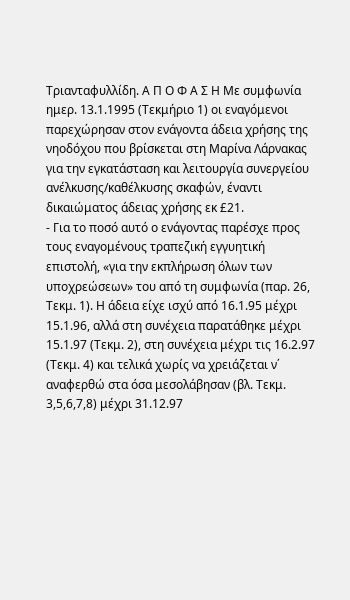Τριανταφυλλίδη. Α Π Ο Φ Α Σ Η Με συμφωνία ημερ. 13.1.1995 (Τεκμήριο 1) οι εναγόμενοι παρεχώρησαν στον ενάγοντα άδεια χρήσης της νηοδόχου που βρίσκεται στη Μαρίνα Λάρνακας για την εγκατάσταση και λειτουργία συνεργείου ανέλκυσης/καθέλκυσης σκαφών, έναντι δικαιώματος άδειας χρήσης εκ £21.
- Για το ποσό αυτό ο ενάγοντας παρέσχε προς τους εναγομένους τραπεζική εγγυητική επιστολή, «για την εκπλήρωση όλων των υποχρεώσεων» του από τη συμφωνία (παρ. 26, Τεκμ. 1). Η άδεια είχε ισχύ από 16.1.95 μέχρι 15.1.96, αλλά στη συνέχεια παρατάθηκε μέχρι 15.1.97 (Τεκμ. 2), στη συνέχεια μέχρι τις 16.2.97 (Τεκμ. 4) και τελικά χωρίς να χρειάζεται ν΄ αναφερθώ στα όσα μεσολάβησαν (βλ. Τεκμ. 3,5,6,7,8) μέχρι 31.12.97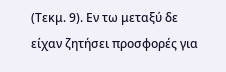(Τεκμ. 9). Εν τω μεταξύ δε είχαν ζητήσει προσφορές για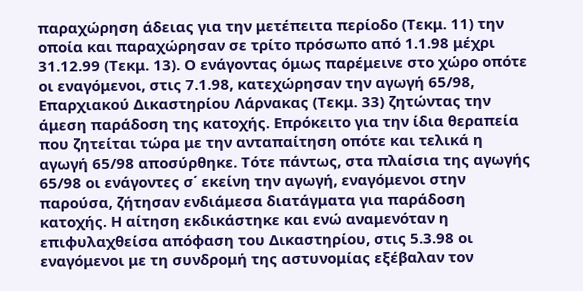παραχώρηση άδειας για την μετέπειτα περίοδο (Τεκμ. 11) την οποία και παραχώρησαν σε τρίτο πρόσωπο από 1.1.98 μέχρι 31.12.99 (Τεκμ. 13). Ο ενάγοντας όμως παρέμεινε στο χώρο οπότε οι εναγόμενοι, στις 7.1.98, κατεχώρησαν την αγωγή 65/98, Επαρχιακού Δικαστηρίου Λάρνακας (Τεκμ. 33) ζητώντας την άμεση παράδοση της κατοχής. Επρόκειτο για την ίδια θεραπεία που ζητείται τώρα με την ανταπαίτηση οπότε και τελικά η αγωγή 65/98 αποσύρθηκε. Τότε πάντως, στα πλαίσια της αγωγής 65/98 οι ενάγοντες σ΄ εκείνη την αγωγή, εναγόμενοι στην παρούσα, ζήτησαν ενδιάμεσα διατάγματα για παράδοση κατοχής. Η αίτηση εκδικάστηκε και ενώ αναμενόταν η επιφυλαχθείσα απόφαση του Δικαστηρίου, στις 5.3.98 οι εναγόμενοι με τη συνδρομή της αστυνομίας εξέβαλαν τον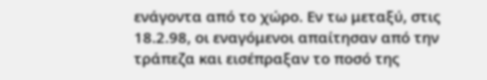ενάγοντα από το χώρο. Εν τω μεταξύ, στις 18.2.98, οι εναγόμενοι απαίτησαν από την τράπεζα και εισέπραξαν το ποσό της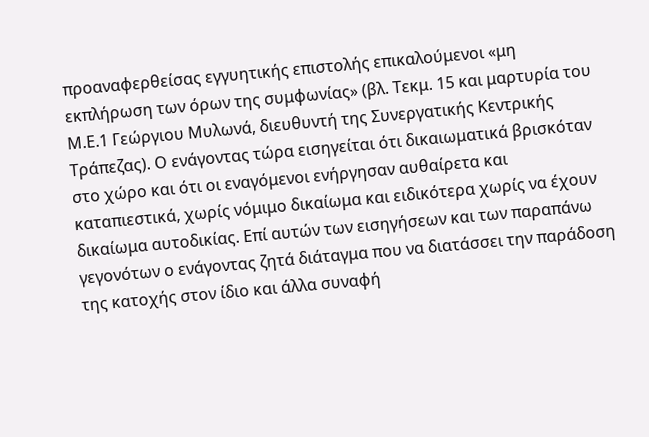προαναφερθείσας εγγυητικής επιστολής επικαλούμενοι «μη εκπλήρωση των όρων της συμφωνίας» (βλ. Τεκμ. 15 και μαρτυρία του Μ.Ε.1 Γεώργιου Μυλωνά, διευθυντή της Συνεργατικής Κεντρικής Τράπεζας). Ο ενάγοντας τώρα εισηγείται ότι δικαιωματικά βρισκόταν στο χώρο και ότι οι εναγόμενοι ενήργησαν αυθαίρετα και καταπιεστικά, χωρίς νόμιμο δικαίωμα και ειδικότερα χωρίς να έχουν δικαίωμα αυτοδικίας. Επί αυτών των εισηγήσεων και των παραπάνω γεγονότων ο ενάγοντας ζητά διάταγμα που να διατάσσει την παράδοση της κατοχής στον ίδιο και άλλα συναφή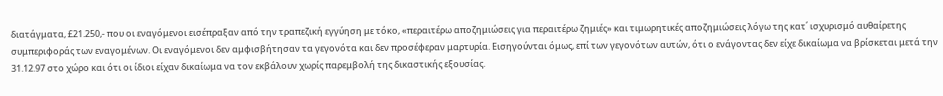διατάγματα, £21.250,- που οι εναγόμενοι εισέπραξαν από την τραπεζική εγγύηση με τόκο, «περαιτέρω αποζημιώσεις για περαιτέρω ζημιές» και τιμωρητικές αποζημιώσεις λόγω της κατ΄ ισχυρισμό αυθαίρετης συμπεριφοράς των εναγομένων. Οι εναγόμενοι δεν αμφισβήτησαν τα γεγονότα και δεν προσέφεραν μαρτυρία. Εισηγούνται όμως, επί των γεγονότων αυτών, ότι ο ενάγοντας δεν είχε δικαίωμα να βρίσκεται μετά την 31.12.97 στο χώρο και ότι οι ίδιοι είχαν δικαίωμα να τον εκβάλουν χωρίς παρεμβολή της δικαστικής εξουσίας.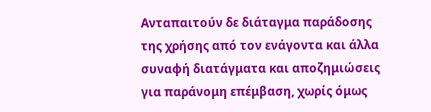Ανταπαιτούν δε διάταγμα παράδοσης της χρήσης από τον ενάγοντα και άλλα συναφή διατάγματα και αποζημιώσεις για παράνομη επέμβαση, χωρίς όμως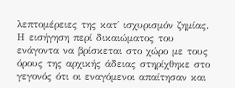λεπτομέρειες της κατ΄ ισχυρισμόν ζημίας. Η εισήγηση περί δικαιώματος του ενάγοντα να βρίσκεται στο χώρο με τους όρους της αρχικής άδειας στηρίχθηκε στο γεγονός ότι οι εναγόμενοι απαίτησαν και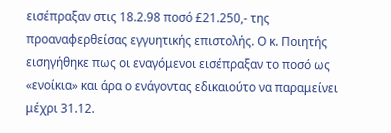εισέπραξαν στις 18.2.98 ποσό £21.250,- της προαναφερθείσας εγγυητικής επιστολής. Ο κ. Ποιητής εισηγήθηκε πως οι εναγόμενοι εισέπραξαν το ποσό ως «ενοίκια» και άρα ο ενάγοντας εδικαιούτο να παραμείνει μέχρι 31.12.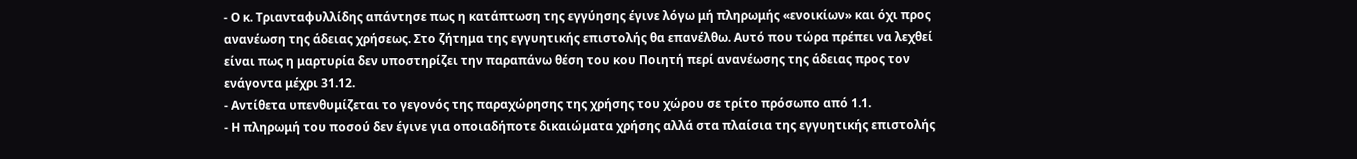- Ο κ. Τριανταφυλλίδης απάντησε πως η κατάπτωση της εγγύησης έγινε λόγω μή πληρωμής «ενοικίων» και όχι προς ανανέωση της άδειας χρήσεως. Στο ζήτημα της εγγυητικής επιστολής θα επανέλθω. Αυτό που τώρα πρέπει να λεχθεί είναι πως η μαρτυρία δεν υποστηρίζει την παραπάνω θέση του κου Ποιητή περί ανανέωσης της άδειας προς τον ενάγοντα μέχρι 31.12.
- Αντίθετα υπενθυμίζεται το γεγονός της παραχώρησης της χρήσης του χώρου σε τρίτο πρόσωπο από 1.1.
- Η πληρωμή του ποσού δεν έγινε για οποιαδήποτε δικαιώματα χρήσης αλλά στα πλαίσια της εγγυητικής επιστολής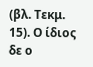(βλ. Τεκμ. 15). Ο ίδιος δε ο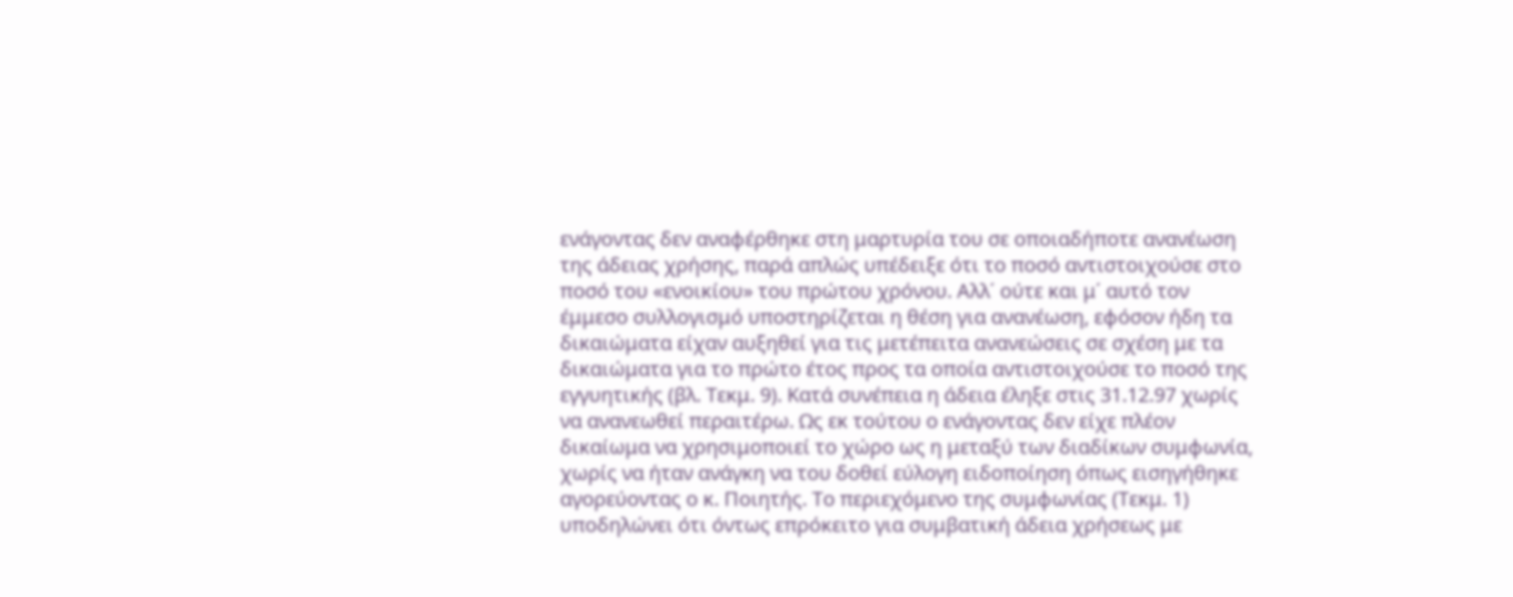ενάγοντας δεν αναφέρθηκε στη μαρτυρία του σε οποιαδήποτε ανανέωση της άδειας χρήσης, παρά απλώς υπέδειξε ότι το ποσό αντιστοιχούσε στο ποσό του «ενοικίου» του πρώτου χρόνου. Αλλ΄ ούτε και μ΄ αυτό τον έμμεσο συλλογισμό υποστηρίζεται η θέση για ανανέωση, εφόσον ήδη τα δικαιώματα είχαν αυξηθεί για τις μετέπειτα ανανεώσεις σε σχέση με τα δικαιώματα για το πρώτο έτος προς τα οποία αντιστοιχούσε το ποσό της εγγυητικής (βλ. Τεκμ. 9). Κατά συνέπεια η άδεια έληξε στις 31.12.97 χωρίς να ανανεωθεί περαιτέρω. Ως εκ τούτου ο ενάγοντας δεν είχε πλέον δικαίωμα να χρησιμοποιεί το χώρο ως η μεταξύ των διαδίκων συμφωνία, χωρίς να ήταν ανάγκη να του δοθεί εύλογη ειδοποίηση όπως εισηγήθηκε αγορεύοντας ο κ. Ποιητής. Το περιεχόμενο της συμφωνίας (Τεκμ. 1) υποδηλώνει ότι όντως επρόκειτο για συμβατική άδεια χρήσεως με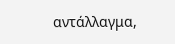αντάλλαγμα,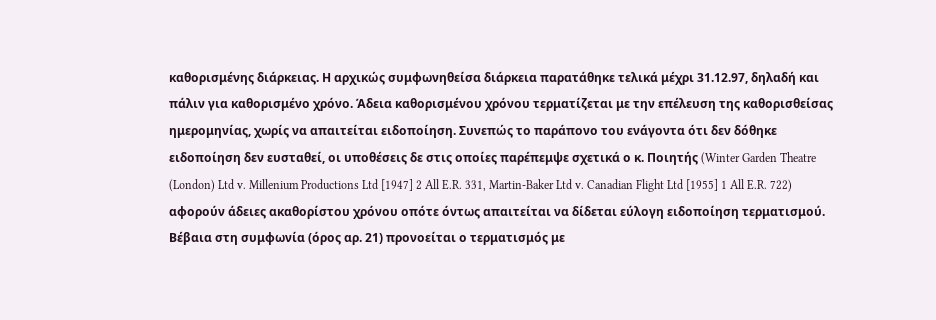καθορισμένης διάρκειας. Η αρχικώς συμφωνηθείσα διάρκεια παρατάθηκε τελικά μέχρι 31.12.97, δηλαδή και πάλιν για καθορισμένο χρόνο. Άδεια καθορισμένου χρόνου τερματίζεται με την επέλευση της καθορισθείσας ημερομηνίας, χωρίς να απαιτείται ειδοποίηση. Συνεπώς το παράπονο του ενάγοντα ότι δεν δόθηκε ειδοποίηση δεν ευσταθεί, οι υποθέσεις δε στις οποίες παρέπεμψε σχετικά ο κ. Ποιητής (Winter Garden Theatre (London) Ltd v. Millenium Productions Ltd [1947] 2 All E.R. 331, Martin-Baker Ltd v. Canadian Flight Ltd [1955] 1 All E.R. 722) αφορούν άδειες ακαθορίστου χρόνου οπότε όντως απαιτείται να δίδεται εύλογη ειδοποίηση τερματισμού. Βέβαια στη συμφωνία (όρος αρ. 21) προνοείται ο τερματισμός με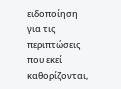ειδοποίηση για τις περιπτώσεις που εκεί καθορίζονται,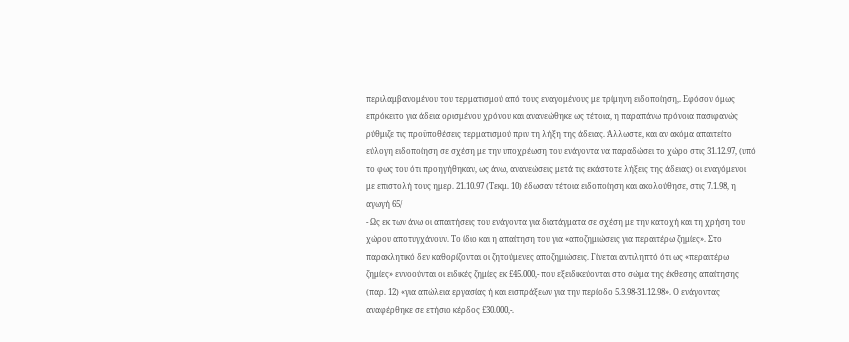περιλαμβανομένου του τερματισμού από τους εναγομένους με τρίμηνη ειδοποίηση,. Εφόσον όμως επρόκειτο για άδεια ορισμένου χρόνου και ανανεώθηκε ως τέτοια, η παραπάνω πρόνοια πασιφανώς ρύθμιζε τις προϋποθέσεις τερματισμού πριν τη λήξη της άδειας. Άλλωστε, και αν ακόμα απαιτείτο εύλογη ειδοποίηση σε σχέση με την υποχρέωση του ενάγοντα να παραδώσει το χώρο στις 31.12.97, (υπό το φως του ότι προηγήθηκαν, ως άνω, ανανεώσεις μετά τις εκάστοτε λήξεις της άδειας) οι εναγόμενοι με επιστολή τους ημερ. 21.10.97 (Τεκμ. 10) έδωσαν τέτοια ειδοποίηση και ακολούθησε, στις 7.1.98, η αγωγή 65/
- Ως εκ των άνω οι απαιτήσεις του ενάγοντα για διατάγματα σε σχέση με την κατοχή και τη χρήση του χώρου αποτυγχάνουν. Το ίδιο και η απαίτηση του για «αποζημιώσεις για περαιτέρω ζημίες». Στο παρακλητικό δεν καθορίζονται οι ζητούμενες αποζημιώσεις. Γίνεται αντιληπτό ότι ως «περαιτέρω ζημίες» εννοούνται οι ειδικές ζημίες εκ £45.000,- που εξειδικεύονται στο σώμα της έκθεσης απαίτησης (παρ. 12) «για απώλεια εργασίας ή και εισπράξεων για την περίοδο 5.3.98-31.12.98». Ο ενάγοντας αναφέρθηκε σε ετήσιο κέρδος £30.000,-.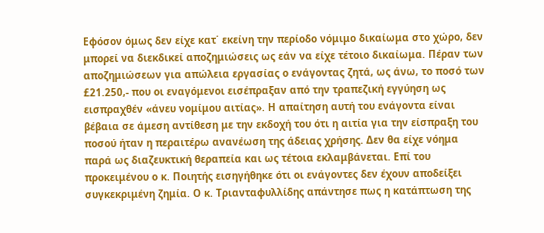Εφόσον όμως δεν είχε κατ΄ εκείνη την περίοδο νόμιμο δικαίωμα στο χώρο, δεν μπορεί να διεκδικεί αποζημιώσεις ως εάν να είχε τέτοιο δικαίωμα. Πέραν των αποζημιώσεων για απώλεια εργασίας ο ενάγοντας ζητά, ως άνω, το ποσό των £21.250,- που οι εναγόμενοι εισέπραξαν από την τραπεζική εγγύηση ως εισπραχθέν «άνευ νομίμου αιτίας». Η απαίτηση αυτή του ενάγοντα είναι βέβαια σε άμεση αντίθεση με την εκδοχή του ότι η αιτία για την είσπραξη του ποσού ήταν η περαιτέρω ανανέωση της άδειας χρήσης. Δεν θα είχε νόημα παρά ως διαζευκτική θεραπεία και ως τέτοια εκλαμβάνεται. Επί του προκειμένου ο κ. Ποιητής εισηγήθηκε ότι οι ενάγοντες δεν έχουν αποδείξει συγκεκριμένη ζημία. Ο κ. Τριανταφυλλίδης απάντησε πως η κατάπτωση της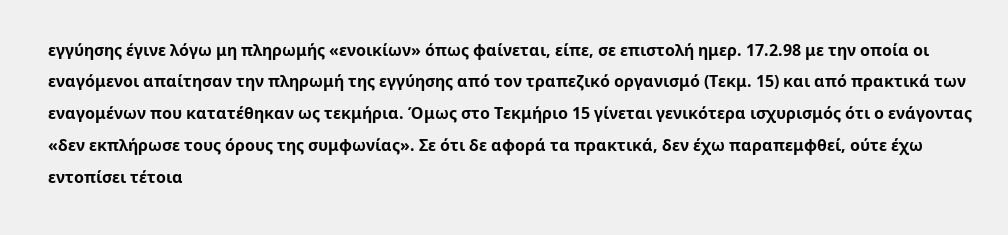εγγύησης έγινε λόγω μη πληρωμής «ενοικίων» όπως φαίνεται, είπε, σε επιστολή ημερ. 17.2.98 με την οποία οι εναγόμενοι απαίτησαν την πληρωμή της εγγύησης από τον τραπεζικό οργανισμό (Τεκμ. 15) και από πρακτικά των εναγομένων που κατατέθηκαν ως τεκμήρια. Όμως στο Τεκμήριο 15 γίνεται γενικότερα ισχυρισμός ότι ο ενάγοντας «δεν εκπλήρωσε τους όρους της συμφωνίας». Σε ότι δε αφορά τα πρακτικά, δεν έχω παραπεμφθεί, ούτε έχω εντοπίσει τέτοια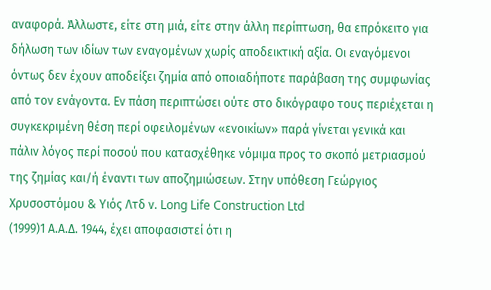αναφορά. Άλλωστε, είτε στη μιά, είτε στην άλλη περίπτωση, θα επρόκειτο για δήλωση των ιδίων των εναγομένων χωρίς αποδεικτική αξία. Οι εναγόμενοι όντως δεν έχουν αποδείξει ζημία από οποιαδήποτε παράβαση της συμφωνίας από τον ενάγοντα. Εν πάση περιπτώσει ούτε στο δικόγραφο τους περιέχεται η συγκεκριμένη θέση περί οφειλομένων «ενοικίων» παρά γίνεται γενικά και πάλιν λόγος περί ποσού που κατασχέθηκε νόμιμα προς το σκοπό μετριασμού της ζημίας και/ή έναντι των αποζημιώσεων. Στην υπόθεση Γεώργιος Χρυσοστόμου & Υιός Λτδ ν. Long Life Construction Ltd
(1999)1 Α.Α.Δ. 1944, έχει αποφασιστεί ότι η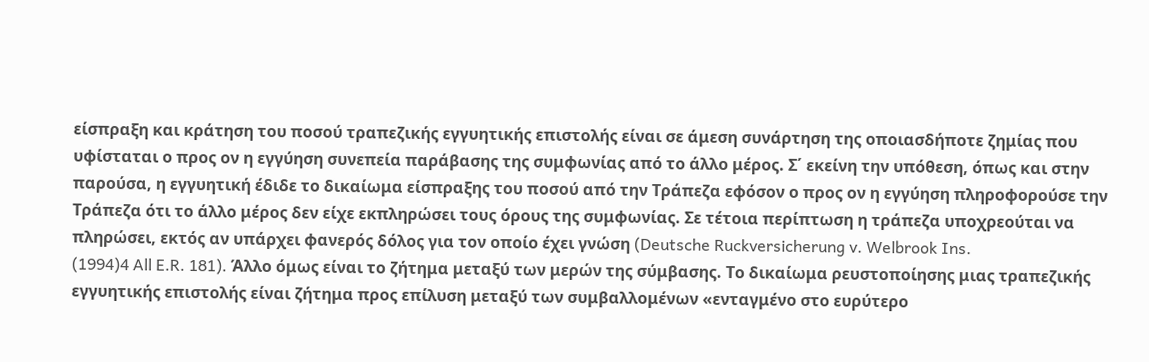είσπραξη και κράτηση του ποσού τραπεζικής εγγυητικής επιστολής είναι σε άμεση συνάρτηση της οποιασδήποτε ζημίας που υφίσταται ο προς ον η εγγύηση συνεπεία παράβασης της συμφωνίας από το άλλο μέρος. Σ΄ εκείνη την υπόθεση, όπως και στην παρούσα, η εγγυητική έδιδε το δικαίωμα είσπραξης του ποσού από την Τράπεζα εφόσον ο προς ον η εγγύηση πληροφορούσε την Τράπεζα ότι το άλλο μέρος δεν είχε εκπληρώσει τους όρους της συμφωνίας. Σε τέτοια περίπτωση η τράπεζα υποχρεούται να πληρώσει, εκτός αν υπάρχει φανερός δόλος για τον οποίο έχει γνώση (Deutsche Ruckversicherung v. Welbrook Ins.
(1994)4 All E.R. 181). Άλλο όμως είναι το ζήτημα μεταξύ των μερών της σύμβασης. Το δικαίωμα ρευστοποίησης μιας τραπεζικής εγγυητικής επιστολής είναι ζήτημα προς επίλυση μεταξύ των συμβαλλομένων «ενταγμένο στο ευρύτερο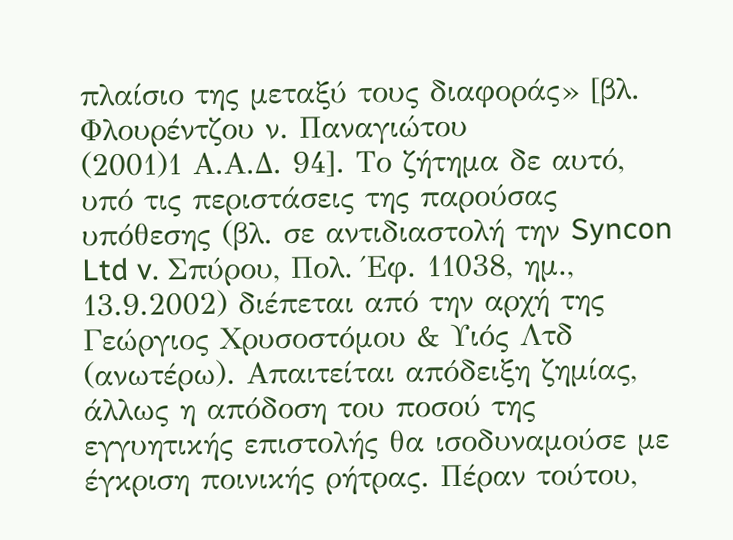πλαίσιο της μεταξύ τους διαφοράς» [βλ. Φλουρέντζου ν. Παναγιώτου
(2001)1 Α.Α.Δ. 94]. Το ζήτημα δε αυτό, υπό τις περιστάσεις της παρούσας υπόθεσης (βλ. σε αντιδιαστολή την Syncon Ltd v. Σπύρου, Πολ. Έφ. 11038, ημ., 13.9.2002) διέπεται από την αρχή της Γεώργιος Χρυσοστόμου & Υιός Λτδ (ανωτέρω). Απαιτείται απόδειξη ζημίας, άλλως η απόδοση του ποσού της εγγυητικής επιστολής θα ισοδυναμούσε με έγκριση ποινικής ρήτρας. Πέραν τούτου,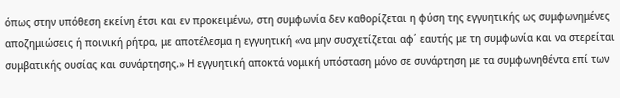όπως στην υπόθεση εκείνη έτσι και εν προκειμένω, στη συμφωνία δεν καθορίζεται η φύση της εγγυητικής ως συμφωνημένες αποζημιώσεις ή ποινική ρήτρα, με αποτέλεσμα η εγγυητική «να μην συσχετίζεται αφ΄ εαυτής με τη συμφωνία και να στερείται συμβατικής ουσίας και συνάρτησης.» Η εγγυητική αποκτά νομική υπόσταση μόνο σε συνάρτηση με τα συμφωνηθέντα επί των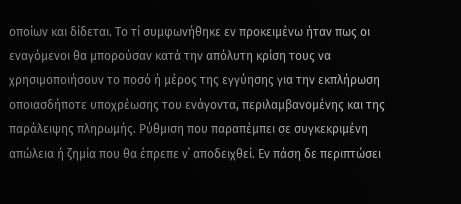οποίων και δίδεται. Το τί συμφωνήθηκε εν προκειμένω ήταν πως οι εναγόμενοι θα μπορούσαν κατά την απόλυτη κρίση τους να χρησιμοποιήσουν το ποσό ή μέρος της εγγύησης για την εκπλήρωση οποιασδήποτε υποχρέωσης του ενάγοντα, περιλαμβανομένης και της παράλειψης πληρωμής. Ρύθμιση που παραπέμπει σε συγκεκριμένη απώλεια ή ζημία που θα έπρεπε ν΄ αποδειχθεί. Εν πάση δε περιπτώσει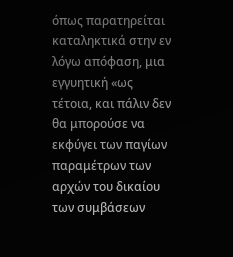όπως παρατηρείται καταληκτικά στην εν λόγω απόφαση, μια εγγυητική «ως τέτοια, και πάλιν δεν θα μπορούσε να εκφύγει των παγίων παραμέτρων των αρχών του δικαίου των συμβάσεων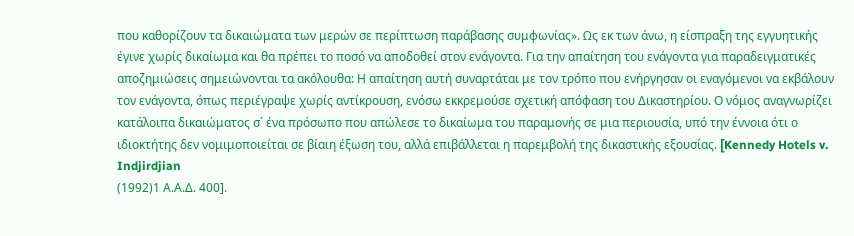που καθορίζουν τα δικαιώματα των μερών σε περίπτωση παράβασης συμφωνίας». Ως εκ των άνω, η είσπραξη της εγγυητικής έγινε χωρίς δικαίωμα και θα πρέπει το ποσό να αποδοθεί στον ενάγοντα. Για την απαίτηση του ενάγοντα για παραδειγματικές αποζημιώσεις σημειώνονται τα ακόλουθα: Η απαίτηση αυτή συναρτάται με τον τρόπο που ενήργησαν οι εναγόμενοι να εκβάλουν τον ενάγοντα, όπως περιέγραψε χωρίς αντίκρουση, ενόσω εκκρεμούσε σχετική απόφαση του Δικαστηρίου. Ο νόμος αναγνωρίζει κατάλοιπα δικαιώματος σ΄ ένα πρόσωπο που απώλεσε το δικαίωμα του παραμονής σε μια περιουσία, υπό την έννοια ότι ο ιδιοκτήτης δεν νομιμοποιείται σε βίαιη έξωση του, αλλά επιβάλλεται η παρεμβολή της δικαστικής εξουσίας. [Kennedy Hotels v. Indjirdjian
(1992)1 Α.Α.Δ. 400].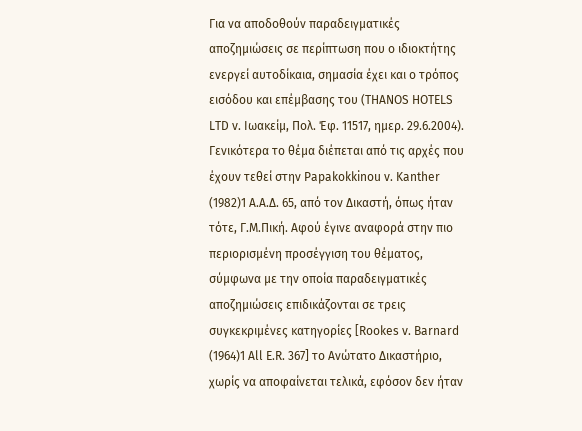Για να αποδοθούν παραδειγματικές αποζημιώσεις σε περίπτωση που ο ιδιοκτήτης ενεργεί αυτοδίκαια, σημασία έχει και ο τρόπος εισόδου και επέμβασης του (THANOS HOTELS LTD v. Ιωακείμ, Πολ. Έφ. 11517, ημερ. 29.6.2004). Γενικότερα το θέμα διέπεται από τις αρχές που έχουν τεθεί στην Papakokkinou v. Kanther
(1982)1 Α.Α.Δ. 65, από τον Δικαστή, όπως ήταν τότε, Γ.Μ.Πική. Αφού έγινε αναφορά στην πιο περιορισμένη προσέγγιση του θέματος, σύμφωνα με την οποία παραδειγματικές αποζημιώσεις επιδικάζονται σε τρεις συγκεκριμένες κατηγορίες [Rookes v. Barnard
(1964)1 All E.R. 367] το Ανώτατο Δικαστήριο, χωρίς να αποφαίνεται τελικά, εφόσον δεν ήταν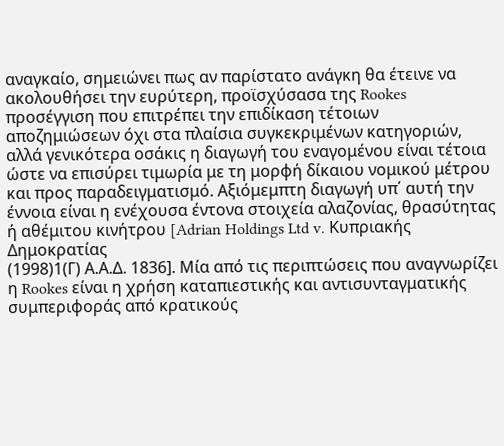αναγκαίο, σημειώνει πως αν παρίστατο ανάγκη θα έτεινε να ακολουθήσει την ευρύτερη, προϊσχύσασα της Rookes προσέγγιση που επιτρέπει την επιδίκαση τέτοιων αποζημιώσεων όχι στα πλαίσια συγκεκριμένων κατηγοριών, αλλά γενικότερα οσάκις η διαγωγή του εναγομένου είναι τέτοια ώστε να επισύρει τιμωρία με τη μορφή δίκαιου νομικού μέτρου και προς παραδειγματισμό. Αξιόμεμπτη διαγωγή υπ΄ αυτή την έννοια είναι η ενέχουσα έντονα στοιχεία αλαζονίας, θρασύτητας ή αθέμιτου κινήτρου [Adrian Holdings Ltd v. Κυπριακής Δημοκρατίας
(1998)1(Γ) Α.Α.Δ. 1836]. Μία από τις περιπτώσεις που αναγνωρίζει η Rookes είναι η χρήση καταπιεστικής και αντισυνταγματικής συμπεριφοράς από κρατικούς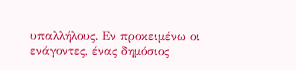υπαλλήλους. Εν προκειμένω οι ενάγοντες, ένας δημόσιος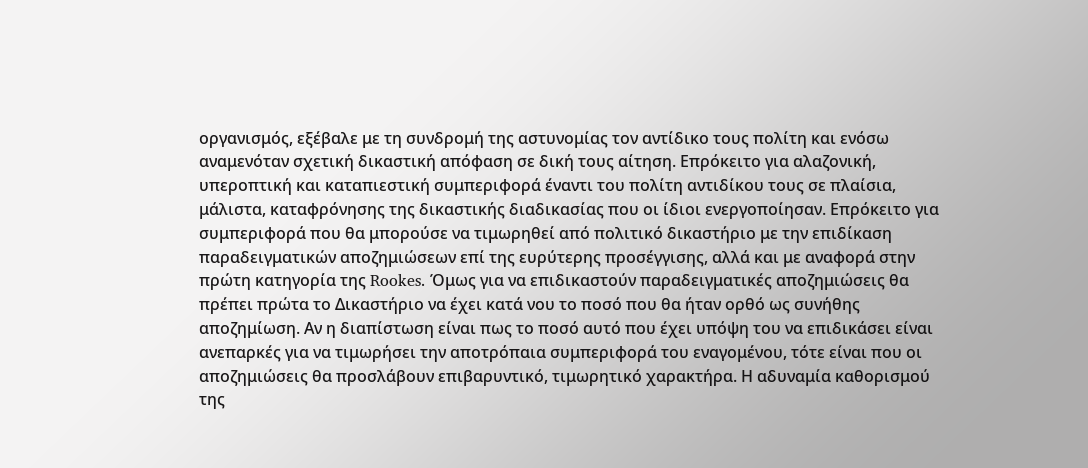οργανισμός, εξέβαλε με τη συνδρομή της αστυνομίας τον αντίδικο τους πολίτη και ενόσω αναμενόταν σχετική δικαστική απόφαση σε δική τους αίτηση. Επρόκειτο για αλαζονική, υπεροπτική και καταπιεστική συμπεριφορά έναντι του πολίτη αντιδίκου τους σε πλαίσια, μάλιστα, καταφρόνησης της δικαστικής διαδικασίας που οι ίδιοι ενεργοποίησαν. Επρόκειτο για συμπεριφορά που θα μπορούσε να τιμωρηθεί από πολιτικό δικαστήριο με την επιδίκαση παραδειγματικών αποζημιώσεων επί της ευρύτερης προσέγγισης, αλλά και με αναφορά στην πρώτη κατηγορία της Rookes. Όμως για να επιδικαστούν παραδειγματικές αποζημιώσεις θα πρέπει πρώτα το Δικαστήριο να έχει κατά νου το ποσό που θα ήταν ορθό ως συνήθης αποζημίωση. Αν η διαπίστωση είναι πως το ποσό αυτό που έχει υπόψη του να επιδικάσει είναι ανεπαρκές για να τιμωρήσει την αποτρόπαια συμπεριφορά του εναγομένου, τότε είναι που οι αποζημιώσεις θα προσλάβουν επιβαρυντικό, τιμωρητικό χαρακτήρα. Η αδυναμία καθορισμού της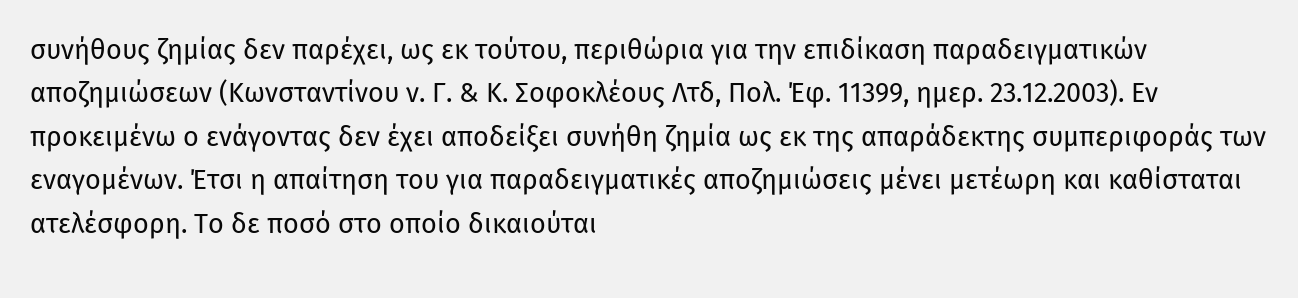συνήθους ζημίας δεν παρέχει, ως εκ τούτου, περιθώρια για την επιδίκαση παραδειγματικών αποζημιώσεων (Κωνσταντίνου ν. Γ. & Κ. Σοφοκλέους Λτδ, Πολ. Έφ. 11399, ημερ. 23.12.2003). Εν προκειμένω ο ενάγοντας δεν έχει αποδείξει συνήθη ζημία ως εκ της απαράδεκτης συμπεριφοράς των εναγομένων. Έτσι η απαίτηση του για παραδειγματικές αποζημιώσεις μένει μετέωρη και καθίσταται ατελέσφορη. Το δε ποσό στο οποίο δικαιούται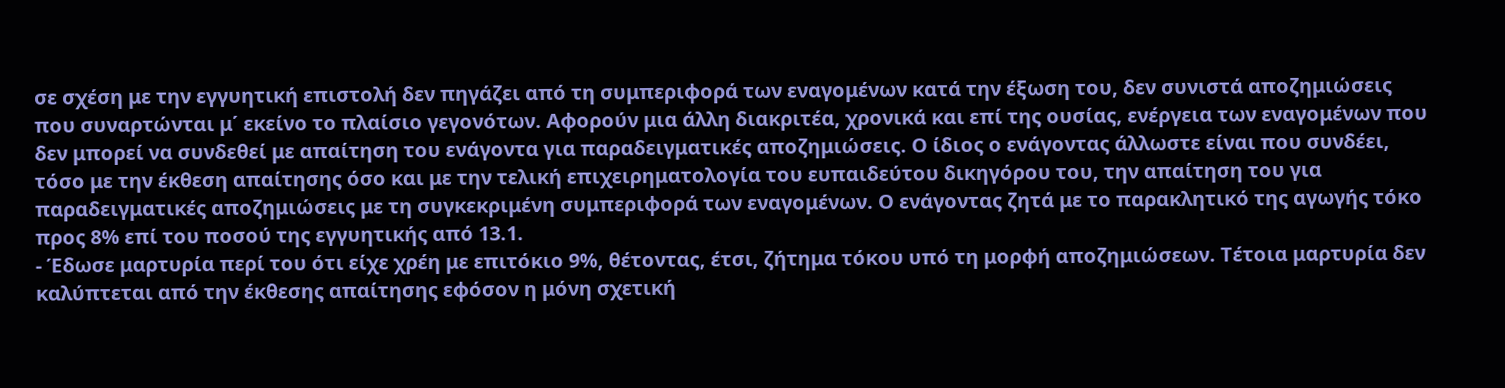σε σχέση με την εγγυητική επιστολή δεν πηγάζει από τη συμπεριφορά των εναγομένων κατά την έξωση του, δεν συνιστά αποζημιώσεις που συναρτώνται μ΄ εκείνο το πλαίσιο γεγονότων. Αφορούν μια άλλη διακριτέα, χρονικά και επί της ουσίας, ενέργεια των εναγομένων που δεν μπορεί να συνδεθεί με απαίτηση του ενάγοντα για παραδειγματικές αποζημιώσεις. Ο ίδιος ο ενάγοντας άλλωστε είναι που συνδέει, τόσο με την έκθεση απαίτησης όσο και με την τελική επιχειρηματολογία του ευπαιδεύτου δικηγόρου του, την απαίτηση του για παραδειγματικές αποζημιώσεις με τη συγκεκριμένη συμπεριφορά των εναγομένων. Ο ενάγοντας ζητά με το παρακλητικό της αγωγής τόκο προς 8% επί του ποσού της εγγυητικής από 13.1.
- Έδωσε μαρτυρία περί του ότι είχε χρέη με επιτόκιο 9%, θέτοντας, έτσι, ζήτημα τόκου υπό τη μορφή αποζημιώσεων. Τέτοια μαρτυρία δεν καλύπτεται από την έκθεσης απαίτησης εφόσον η μόνη σχετική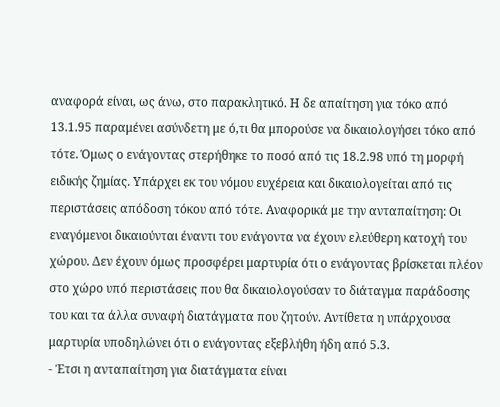αναφορά είναι, ως άνω, στο παρακλητικό. Η δε απαίτηση για τόκο από 13.1.95 παραμένει ασύνδετη με ό,τι θα μπορούσε να δικαιολογήσει τόκο από τότε. Όμως ο ενάγοντας στερήθηκε το ποσό από τις 18.2.98 υπό τη μορφή ειδικής ζημίας. Υπάρχει εκ του νόμου ευχέρεια και δικαιολογείται από τις περιστάσεις απόδοση τόκου από τότε. Αναφορικά με την ανταπαίτηση: Οι εναγόμενοι δικαιούνται έναντι του ενάγοντα να έχουν ελεύθερη κατοχή του χώρου. Δεν έχουν όμως προσφέρει μαρτυρία ότι ο ενάγοντας βρίσκεται πλέον στο χώρο υπό περιστάσεις που θα δικαιολογούσαν το διάταγμα παράδοσης του και τα άλλα συναφή διατάγματα που ζητούν. Αντίθετα η υπάρχουσα μαρτυρία υποδηλώνει ότι ο ενάγοντας εξεβλήθη ήδη από 5.3.
- Έτσι η ανταπαίτηση για διατάγματα είναι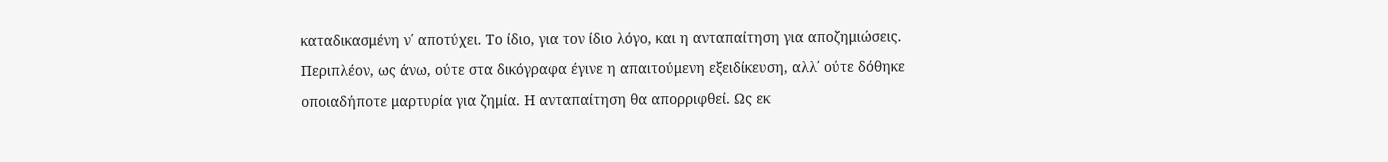καταδικασμένη ν΄ αποτύχει. Το ίδιο, για τον ίδιο λόγο, και η ανταπαίτηση για αποζημιώσεις. Περιπλέον, ως άνω, ούτε στα δικόγραφα έγινε η απαιτούμενη εξειδίκευση, αλλ΄ ούτε δόθηκε οποιαδήποτε μαρτυρία για ζημία. Η ανταπαίτηση θα απορριφθεί. Ως εκ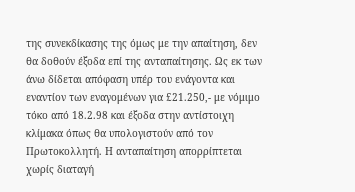της συνεκδίκασης της όμως με την απαίτηση, δεν θα δοθούν έξοδα επί της ανταπαίτησης. Ως εκ των άνω δίδεται απόφαση υπέρ του ενάγοντα και εναντίον των εναγομένων για £21.250,- με νόμιμο τόκο από 18.2.98 και έξοδα στην αντίστοιχη κλίμακα όπως θα υπολογιστούν από τον Πρωτοκολλητή. Η ανταπαίτηση απορρίπτεται χωρίς διαταγή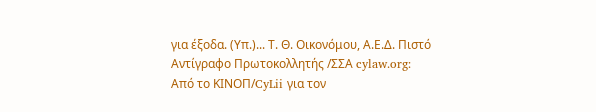για έξοδα. (Υπ.)... Τ. Θ. Οικονόμου, Α.Ε.Δ. Πιστό Αντίγραφο Πρωτοκολλητής /ΣΣΑ cylaw.org: Από το ΚΙΝOΠ/CyLii για τον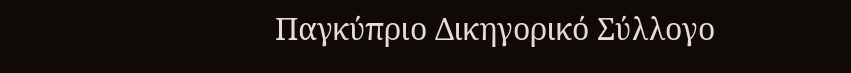Παγκύπριο Δικηγορικό Σύλλογο